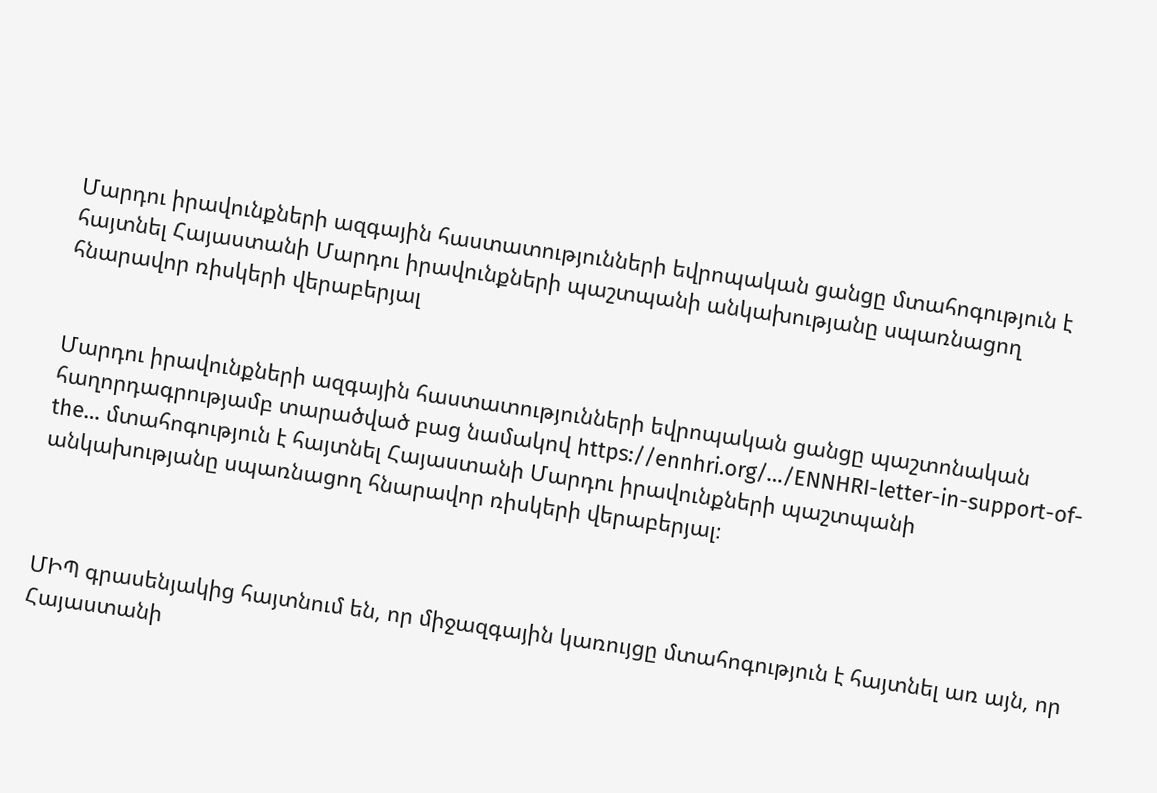Մարդու իրավունքների ազգային հաստատությունների եվրոպական ցանցը մտահոգություն է հայտնել Հայաստանի Մարդու իրավունքների պաշտպանի անկախությանը սպառնացող հնարավոր ռիսկերի վերաբերյալ


Մարդու իրավունքների ազգային հաստատությունների եվրոպական ցանցը պաշտոնական հաղորդագրությամբ տարածված բաց նամակով https://ennhri.org/…/ENNHRI-letter-in-support-of-the… մտահոգություն է հայտնել Հայաստանի Մարդու իրավունքների պաշտպանի անկախությանը սպառնացող հնարավոր ռիսկերի վերաբերյալ։



ՄԻՊ գրասենյակից հայտնում են, որ միջազգային կառույցը մտահոգություն է հայտնել առ այն, որ Հայաստանի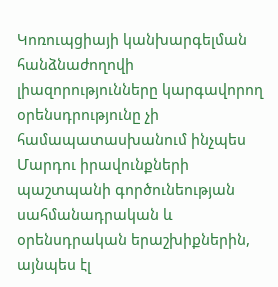Կոռուպցիայի կանխարգելման հանձնաժողովի լիազորությունները կարգավորող օրենսդրությունը չի համապատասխանում ինչպես Մարդու իրավունքների պաշտպանի գործունեության սահմանադրական և օրենսդրական երաշխիքներին, այնպես էլ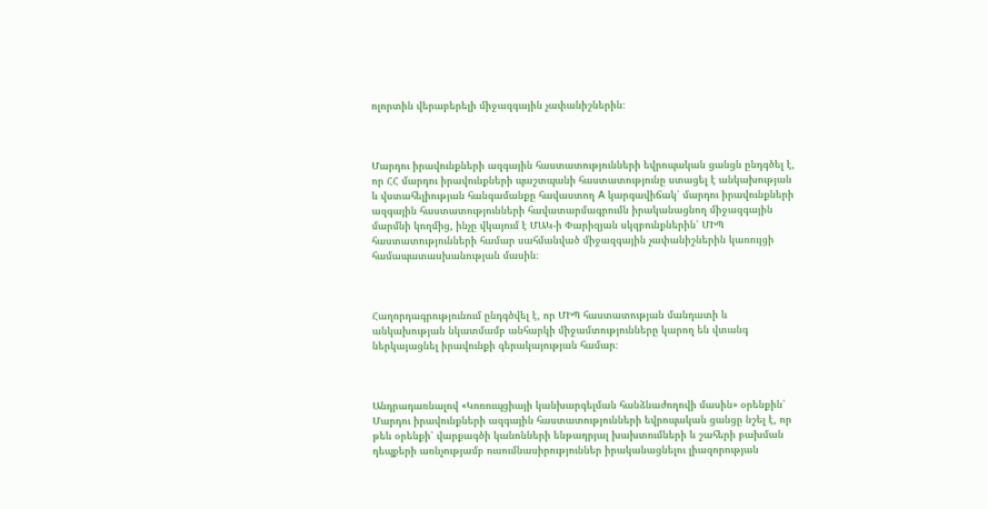ոլորտին վերաբերելի միջազգային չափանիշներին։



Մարդու իրավունքների ազգային հաստատությունների եվրոպական ցանցն ընդգծել է, որ ՀՀ մարդու իրավունքների պաշտպանի հաստատությունը ստացել է անկախության և վստահելիության հանգամանքը հավաստող A կարգավիճակ՝ մարդու իրավունքների ազգային հաստատությունների հավատարմագրումն իրականացնող միջազգային մարմնի կողմից, ինչը վկայում է ՄԱԿ-ի Փարիզյան սկզբունքներին՝ ՄԻՊ հաստատությունների համար սահմանված միջազգային չափանիշներին կառույցի համապատասխանության մասին։



Հաղորդագրությունում ընդգծվել է, որ ՄԻՊ հաստատության մանդատի և անկախության նկատմամբ անհարկի միջամտությունները կարող են վտանգ ներկայացնել իրավունքի գերակայության համար։



Անդրադառնալով «Կոռուպցիայի կանխարգելման հանձնաժողովի մասին» օրենքին՝ Մարդու իրավունքների ազգային հաստատությունների եվրոպական ցանցը նշել է, որ թեև օրենքի՝ վարքագծի կանոնների ենթադրյալ խախտումների և շահերի բախման դեպքերի առնչությամբ ուսումնասիրություններ իրականացնելու լիազորության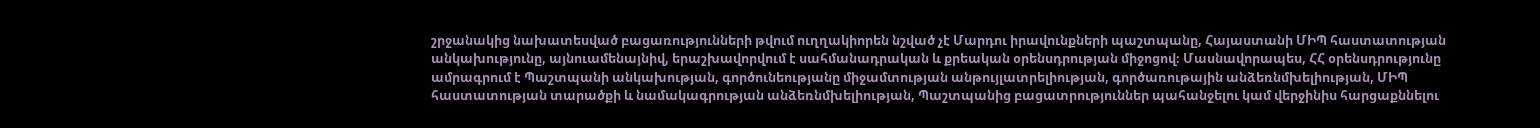շրջանակից նախատեսված բացառությունների թվում ուղղակիորեն նշված չէ Մարդու իրավունքների պաշտպանը, Հայաստանի ՄԻՊ հաստատության անկախությունը, այնուամենայնիվ, երաշխավորվում է սահմանադրական և քրեական օրենսդրության միջոցով։ Մասնավորապես, ՀՀ օրենսդրությունը ամրագրում է Պաշտպանի անկախության, գործունեությանը միջամտության անթույլատրելիության, գործառութային անձեռնմխելիության, ՄԻՊ հաստատության տարածքի և նամակագրության անձեռնմխելիության, Պաշտպանից բացատրություններ պահանջելու կամ վերջինիս հարցաքննելու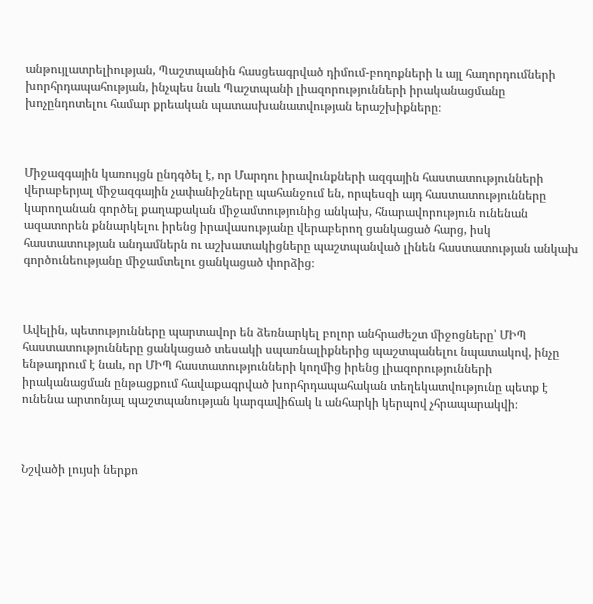անթույլատրելիության, Պաշտպանին հասցեագրված դիմում-բողոքների և այլ հաղորդումների խորհրդապահության, ինչպես նաև Պաշտպանի լիազորությունների իրականացմանը խոչընդոտելու համար քրեական պատասխանատվության երաշխիքները։



Միջազգային կառույցն ընդգծել է, որ Մարդու իրավունքների ազգային հաստատությունների վերաբերյալ միջազգային չափանիշները պահանջում են, որպեսզի այդ հաստատությունները կարողանան գործել քաղաքական միջամտությունից անկախ, հնարավորություն ունենան ազատորեն քննարկելու իրենց իրավասությանը վերաբերող ցանկացած հարց, իսկ հաստատության անդամներն ու աշխատակիցները պաշտպանված լինեն հաստատության անկախ գործունեությանը միջամտելու ցանկացած փորձից։



Ավելին, պետությունները պարտավոր են ձեռնարկել բոլոր անհրաժեշտ միջոցները՝ ՄԻՊ հաստատությունները ցանկացած տեսակի սպառնալիքներից պաշտպանելու նպատակով, ինչը ենթադրում է նաև, որ ՄԻՊ հաստատությունների կողմից իրենց լիազորությունների իրականացման ընթացքում հավաքագրված խորհրդապահական տեղեկատվությունը պետք է ունենա արտոնյալ պաշտպանության կարգավիճակ և անհարկի կերպով չհրապարակվի։



Նշվածի լույսի ներքո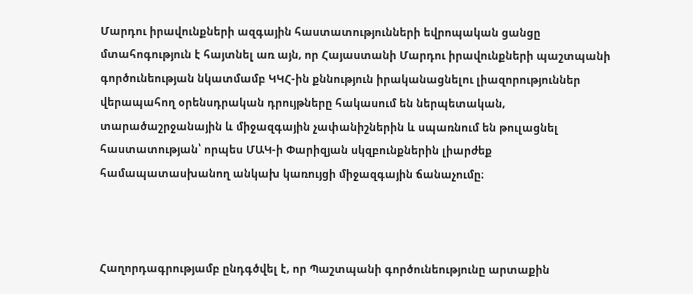Մարդու իրավունքների ազգային հաստատությունների եվրոպական ցանցը մտահոգություն է հայտնել առ այն, որ Հայաստանի Մարդու իրավունքների պաշտպանի գործունեության նկատմամբ ԿԿՀ-ին քննություն իրականացնելու լիազորություններ վերապահող օրենսդրական դրույթները հակասում են ներպետական, տարածաշրջանային և միջազգային չափանիշներին և սպառնում են թուլացնել հաստատության՝ որպես ՄԱԿ-ի Փարիզյան սկզբունքներին լիարժեք համապատասխանող անկախ կառույցի միջազգային ճանաչումը։



Հաղորդագրությամբ ընդգծվել է, որ Պաշտպանի գործունեությունը արտաքին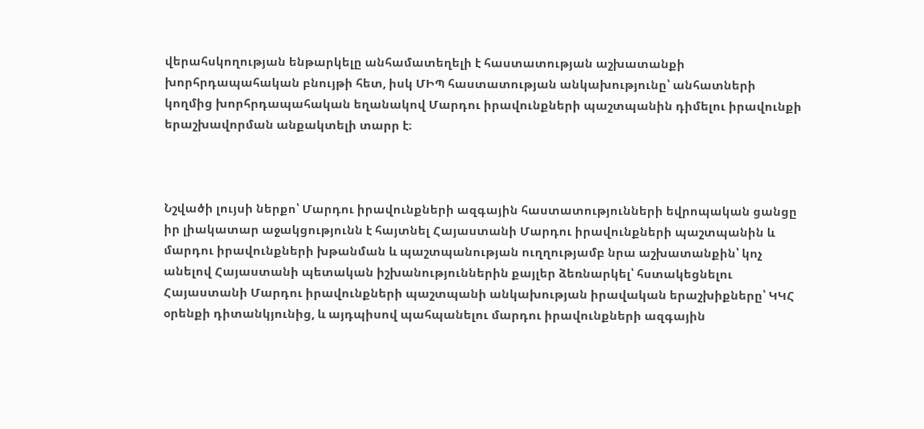վերահսկողության ենթարկելը անհամատեղելի է հաստատության աշխատանքի խորհրդապահական բնույթի հետ, իսկ ՄԻՊ հաստատության անկախությունը՝ անհատների կողմից խորհրդապահական եղանակով Մարդու իրավունքների պաշտպանին դիմելու իրավունքի երաշխավորման անքակտելի տարր է։



Նշվածի լույսի ներքո՝ Մարդու իրավունքների ազգային հաստատությունների եվրոպական ցանցը իր լիակատար աջակցությունն է հայտնել Հայաստանի Մարդու իրավունքների պաշտպանին և մարդու իրավունքների խթանման և պաշտպանության ուղղությամբ նրա աշխատանքին՝ կոչ անելով Հայաստանի պետական իշխանություններին քայլեր ձեռնարկել՝ հստակեցնելու Հայաստանի Մարդու իրավունքների պաշտպանի անկախության իրավական երաշխիքները՝ ԿԿՀ օրենքի դիտանկյունից, և այդպիսով պահպանելու մարդու իրավունքների ազգային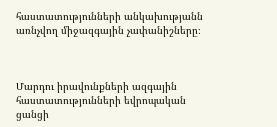հաստատությունների անկախությանն առնչվող միջազգային չափանիշները։



Մարդու իրավունքների ազգային հաստատությունների եվրոպական ցանցի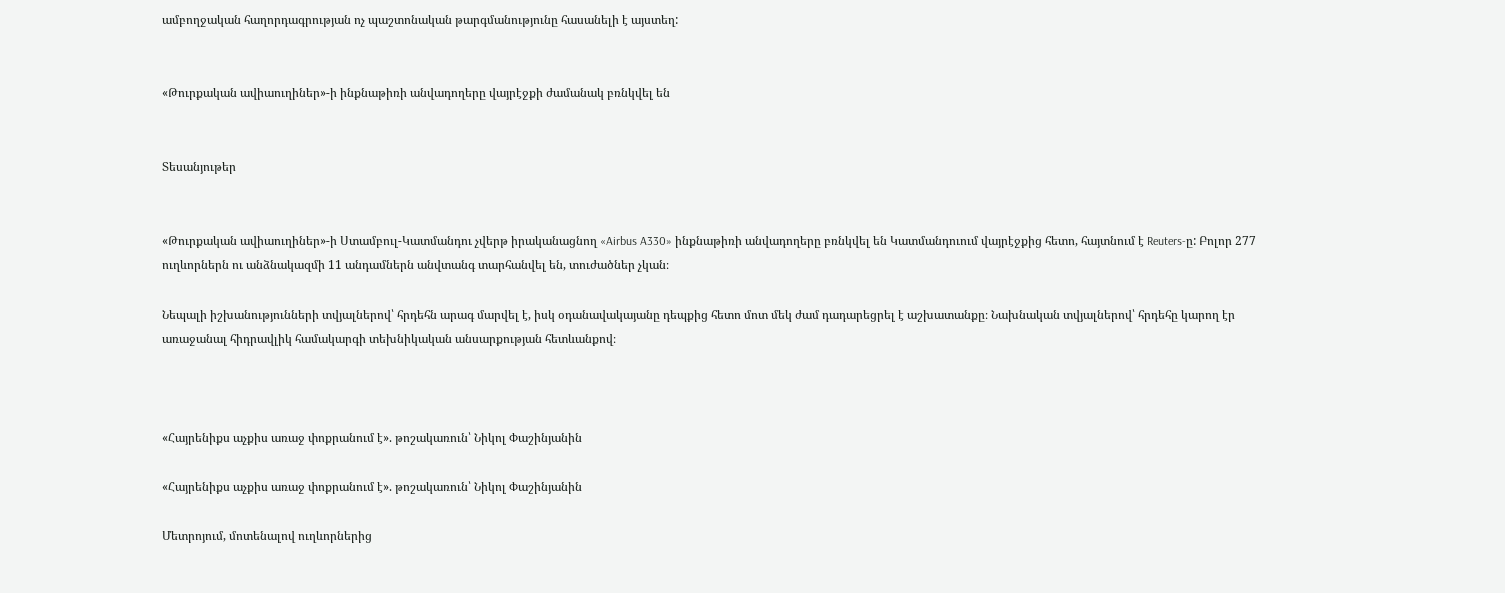ամբողջական հաղորդագրության ոչ պաշտոնական թարգմանությունը հասանելի է այստեղ:


«Թուրքական ավիաուղիներ»-ի ինքնաթիռի անվադողերը վայրէջքի ժամանակ բռնկվել են


Տեսանյութեր


«Թուրքական ավիաուղիներ»-ի Ստամբուլ-Կատմանդու չվերթ իրականացնող «Airbus A330» ինքնաթիռի անվադողերը բռնկվել են Կատմանդուում վայրէջքից հետո, հայտնում է Reuters-ը: Բոլոր 277 ուղևորներն ու անձնակազմի 11 անդամներն անվտանգ տարհանվել են, տուժածներ չկան։

Նեպալի իշխանությունների տվյալներով՝ հրդեհն արագ մարվել է, իսկ օդանավակայանը դեպքից հետո մոտ մեկ ժամ դադարեցրել է աշխատանքը։ Նախնական տվյալներով՝ հրդեհը կարող էր առաջանալ հիդրավլիկ համակարգի տեխնիկական անսարքության հետևանքով։



«Հայրենիքս աչքիս առաջ փոքրանում է». թոշակառուն՝ Նիկոլ Փաշինյանին

«Հայրենիքս աչքիս առաջ փոքրանում է». թոշակառուն՝ Նիկոլ Փաշինյանին

Մետրոյում, մոտենալով ուղևորներից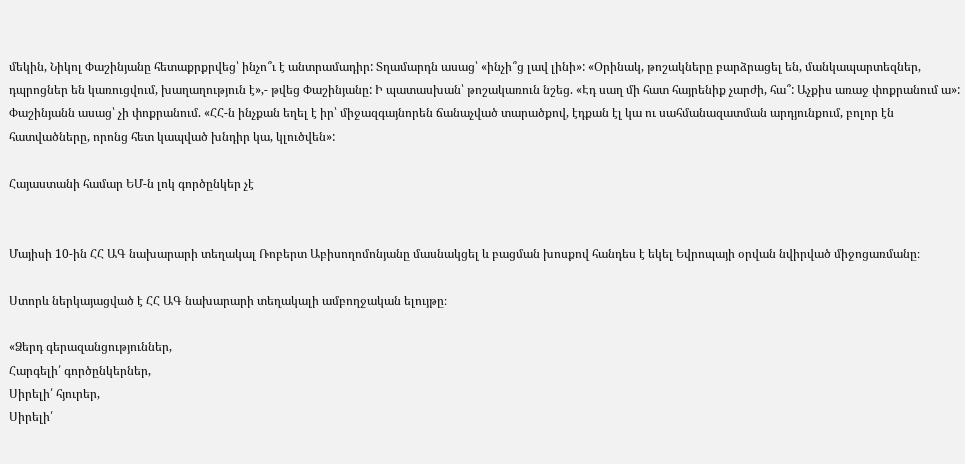մեկին, Նիկոլ Փաշինյանը հետաքրքրվեց՝ ինչո՞ւ է անտրամադիր: Տղամարդն ասաց՝ «ինչի՞ց լավ լինի»: «Օրինակ, թոշակները բարձրացել են, մանկապարտեզներ, դպրոցներ են կառուցվում, խաղաղություն է»,- թվեց Փաշինյանը: Ի պատասխան՝ թոշակառուն նշեց. «Էդ սաղ մի հատ հայրենիք չարժի, հա՞: Աչքիս առաջ փոքրանում ա»: Փաշինյանն ասաց՝ չի փոքրանում. «ՀՀ-ն ինչքան եղել է իր՝ միջազգայնորեն ճանաչված տարածքով, էդքան էլ կա ու սահմանազատման արդյունքում, բոլոր էն հատվածները, որոնց հետ կապված խնդիր կա, կլուծվեն»:

Հայաստանի համար ԵՄ-ն լոկ գործընկեր չէ


Մայիսի 10-ին ՀՀ ԱԳ նախարարի տեղակալ Ռոբերտ Աբիսողոմոնյանը մասնակցել և բացման խոսքով հանդես է եկել Եվրոպայի օրվան նվիրված միջոցառմանը։

Ստորև ներկայացված է ՀՀ ԱԳ նախարարի տեղակալի ամբողջական ելույթը։

«Ձերդ գերազանցություններ,
Հարգելի՛ գործընկերներ,
Սիրելի՛ հյուրեր,
Սիրելի՛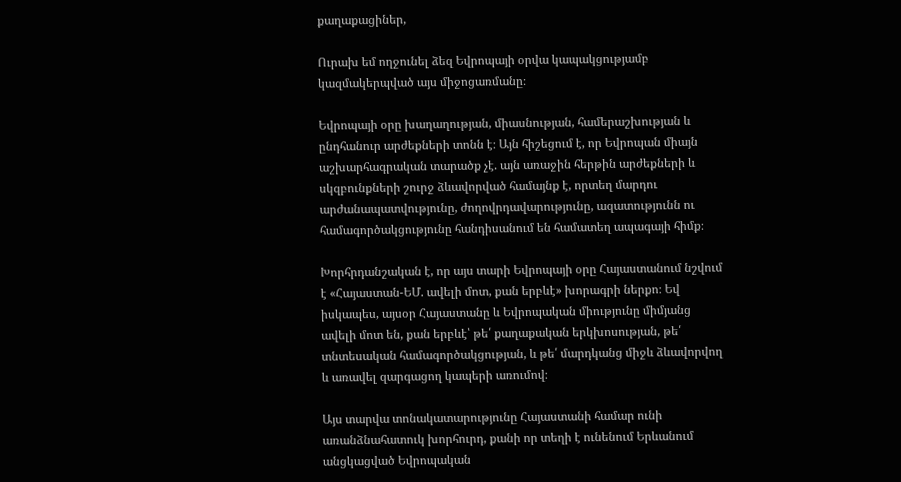քաղաքացիներ,

Ուրախ եմ ողջունել ձեզ Եվրոպայի օրվա կապակցությամբ կազմակերպված այս միջոցառմանը։

Եվրոպայի օրը խաղաղության, միասնության, համերաշխության և ընդհանուր արժեքների տոնն է։ Այն հիշեցում է, որ Եվրոպան միայն աշխարհագրական տարածք չէ. այն առաջին հերթին արժեքների և սկզբունքների շուրջ ձևավորված համայնք է, որտեղ մարդու արժանապատվությունը, ժողովրդավարությունը, ազատությունն ու համագործակցությունը հանդիսանում են համատեղ ապագայի հիմք։

Խորհրդանշական է, որ այս տարի Եվրոպայի օրը Հայաստանում նշվում է «Հայաստան-ԵՄ. ավելի մոտ, քան երբևէ» խորագրի ներքո։ Եվ իսկապես, այսօր Հայաստանը և Եվրոպական միությունը միմյանց ավելի մոտ են, քան երբևէ՝ թե՛ քաղաքական երկխոսության, թե՛ տնտեսական համագործակցության, և թե՛ մարդկանց միջև ձևավորվող և առավել զարգացող կապերի առումով։

Այս տարվա տոնակատարությունը Հայաստանի համար ունի առանձնահատուկ խորհուրդ, քանի որ տեղի է ունենում Երևանում անցկացված Եվրոպական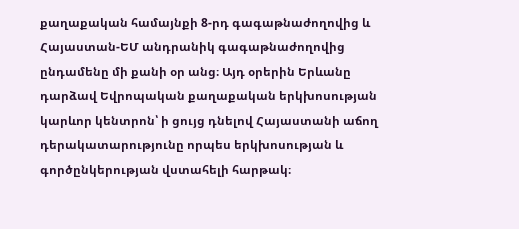քաղաքական համայնքի 8-րդ գագաթնաժողովից և Հայաստան-ԵՄ անդրանիկ գագաթնաժողովից ընդամենը մի քանի օր անց։ Այդ օրերին Երևանը դարձավ Եվրոպական քաղաքական երկխոսության կարևոր կենտրոն՝ ի ցույց դնելով Հայաստանի աճող դերակատարությունը որպես երկխոսության և գործընկերության վստահելի հարթակ։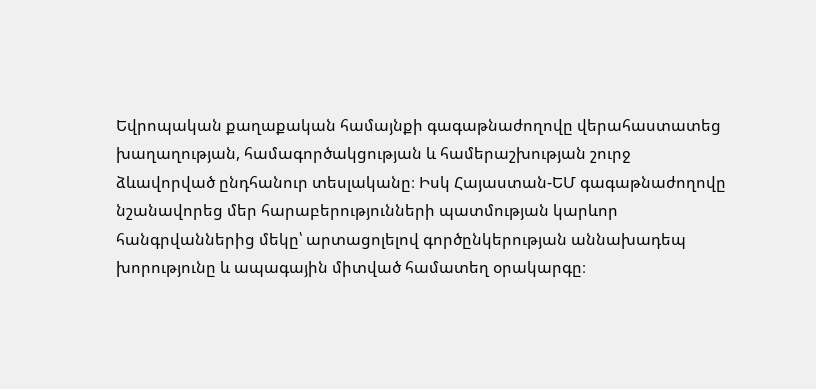Եվրոպական քաղաքական համայնքի գագաթնաժողովը վերահաստատեց խաղաղության, համագործակցության և համերաշխության շուրջ ձևավորված ընդհանուր տեսլականը։ Իսկ Հայաստան-ԵՄ գագաթնաժողովը նշանավորեց մեր հարաբերությունների պատմության կարևոր հանգրվաններից մեկը՝ արտացոլելով գործընկերության աննախադեպ խորությունը և ապագային միտված համատեղ օրակարգը։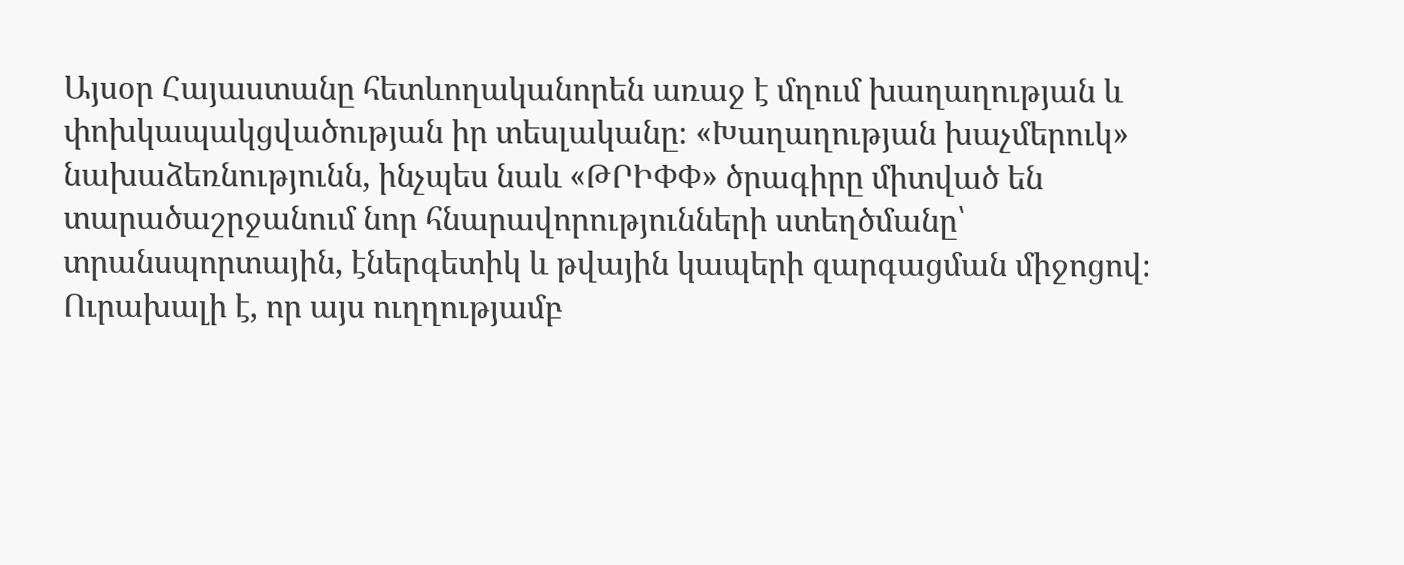Այսօր Հայաստանը հետևողականորեն առաջ է մղում խաղաղության և փոխկապակցվածության իր տեսլականը։ «Խաղաղության խաչմերուկ» նախաձեռնությունն, ինչպես նաև «ԹՐԻՓՓ» ծրագիրը միտված են տարածաշրջանում նոր հնարավորությունների ստեղծմանը՝ տրանսպորտային, էներգետիկ և թվային կապերի զարգացման միջոցով։ Ուրախալի է, որ այս ուղղությամբ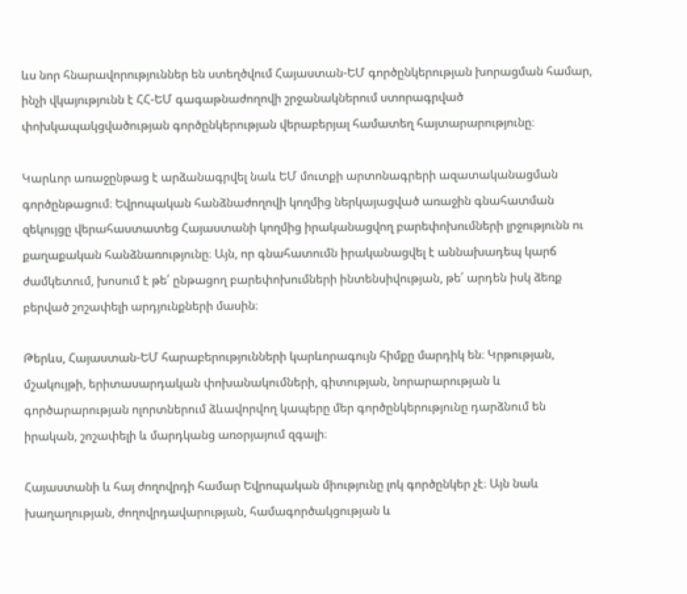ևս նոր հնարավորություններ են ստեղծվում Հայաստան-ԵՄ գործընկերության խորացման համար, ինչի վկայությունն է ՀՀ-ԵՄ գագաթնաժողովի շրջանակներում ստորագրված փոխկապակցվածության գործընկերության վերաբերյալ համատեղ հայտարարությունը։

Կարևոր առաջընթաց է արձանագրվել նաև ԵՄ մուտքի արտոնագրերի ազատականացման գործընթացում։ Եվրոպական հանձնաժողովի կողմից ներկայացված առաջին գնահատման զեկույցը վերահաստատեց Հայաստանի կողմից իրականացվող բարեփոխումների լրջությունն ու քաղաքական հանձնառությունը։ Այն, որ գնահատումն իրականացվել է աննախադեպ կարճ ժամկետում, խոսում է թե՛ ընթացող բարեփոխումների ինտենսիվության, թե՛ արդեն իսկ ձեռք բերված շոշափելի արդյունքների մասին։

Թերևս, Հայաստան-ԵՄ հարաբերությունների կարևորագույն հիմքը մարդիկ են։ Կրթության, մշակույթի, երիտասարդական փոխանակումների, գիտության, նորարարության և գործարարության ոլորտներում ձևավորվող կապերը մեր գործընկերությունը դարձնում են իրական, շոշափելի և մարդկանց առօրյայում զգալի։

Հայաստանի և հայ ժողովրդի համար Եվրոպական միությունը լոկ գործընկեր չէ։ Այն նաև խաղաղության, ժողովրդավարության, համագործակցության և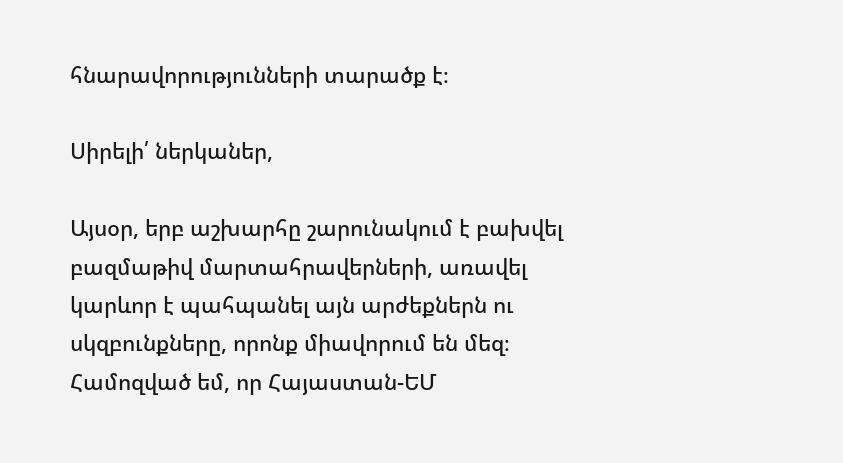հնարավորությունների տարածք է։

Սիրելի՛ ներկաներ,

Այսօր, երբ աշխարհը շարունակում է բախվել բազմաթիվ մարտահրավերների, առավել կարևոր է պահպանել այն արժեքներն ու սկզբունքները, որոնք միավորում են մեզ։ Համոզված եմ, որ Հայաստան-ԵՄ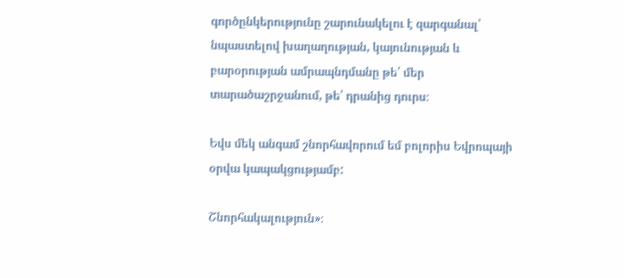գործընկերությունը շարունակելու է զարգանալ՝ նպաստելով խաղաղության, կայունության և բարօրության ամրապնդմանը թե՛ մեր տարածաշրջանում, թե՛ դրանից դուրս։

Եվս մեկ անգամ շնորհավորում եմ բոլորիս Եվրոպայի օրվա կապակցությամբ:

Շնորհակալություն»։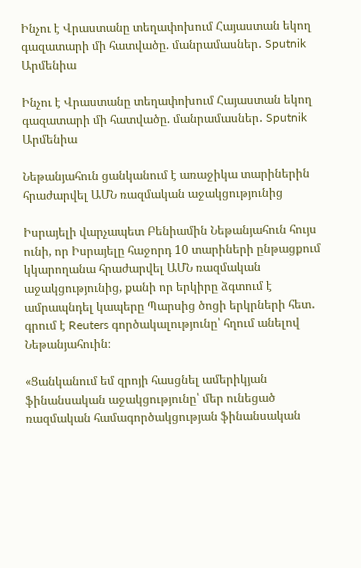Ինչու է Վրաստանը տեղափոխում Հայաստան եկող գազատարի մի հատվածը. մանրամասներ․ Sputnik Արմենիա

Ինչու է Վրաստանը տեղափոխում Հայաստան եկող գազատարի մի հատվածը. մանրամասներ․ Sputnik Արմենիա

Նեթանյահուն ցանկանում է առաջիկա տարիներին հրաժարվել ԱՄՆ ռազմական աջակցությունից

Իսրայելի վարչապետ Բենիամին Նեթանյահուն հույս ունի, որ Իսրայելը հաջորդ 10 տարիների ընթացքում կկարողանա հրաժարվել ԱՄՆ ռազմական աջակցությունից, քանի որ երկիրը ձգտում է ամրապնդել կապերը Պարսից ծոցի երկրների հետ․ գրում է Reuters գործակալությունը՝ հղում անելով Նեթանյահուին։

«Ցանկանում եմ զրոյի հասցնել ամերիկյան ֆինանսական աջակցությունը՝ մեր ունեցած ռազմական համագործակցության ֆինանսական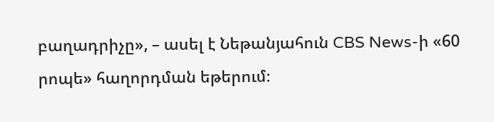բաղադրիչը», – ասել է Նեթանյահուն CBS News-ի «60 րոպե» հաղորդման եթերում։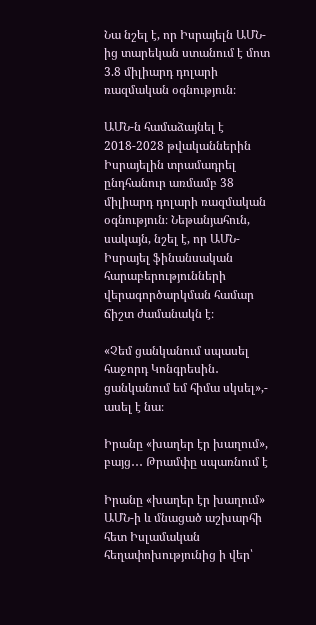Նա նշել է, որ Իսրայելն ԱՄՆ-ից տարեկան ստանում է մոտ 3.8 միլիարդ դոլարի ռազմական օգնություն։

ԱՄՆ-ն համաձայնել է 2018-2028 թվականներին Իսրայելին տրամադրել ընդհանուր առմամբ 38 միլիարդ դոլարի ռազմական օգնություն։ Նեթանյահուն, սակայն, նշել է, որ ԱՄՆ-Իսրայել ֆինանսական հարաբերությունների վերագործարկման համար ճիշտ ժամանակն է։

«Չեմ ցանկանում սպասել հաջորդ Կոնգրեսին․ ցանկանում եմ հիմա սկսել»,- ասել է նա։

Իրանը «խաղեր էր խաղում», բայց․․․ Թրամփը սպառնում է

Իրանը «խաղեր էր խաղում» ԱՄՆ-ի և մնացած աշխարհի հետ Իսլամական հեղափոխությունից ի վեր՝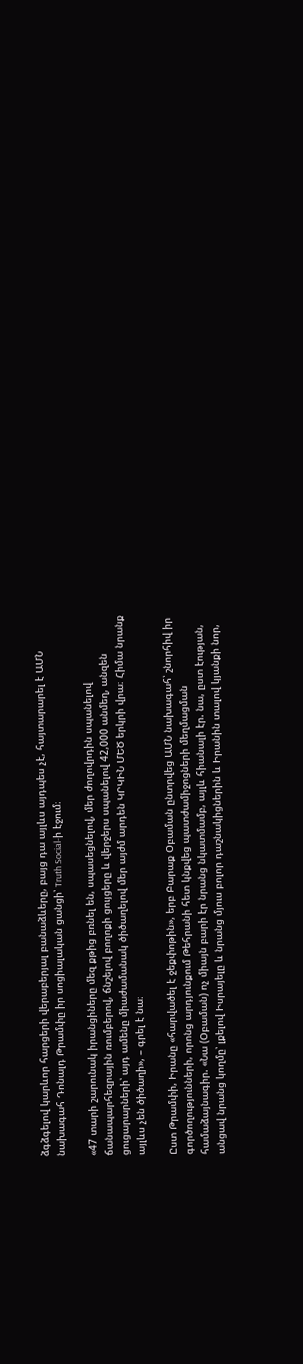ձգձգելով կարևոր հարցերի վերաբերյալ բանաձևերը, բայց դա այլևս այդպես չէ, հայտարարել է ԱՄՆ նախագահ Դոնալդ Թրամփը իր սոցիալական ցանցի՝ Truth Social-ի էջում։

«47 տարի շարունակ իրանցիները մեզ քթից բռնել են, սպասեցնելով, մեր ժողովրդին սպանելով ճանապարհեզրային ռումբերով, ճնշելով բողոքի ցույցերը և վերջերս սպանելով 42,000 անմեղ, անզեն ցուցարարների՝ այդ ամենը միաժամանակ ծիծաղելով մեր այժմ արդեն ԿՐԿԻՆ ՄԵԾ երկրի վրա։ Հիմա նրանք այլևս չեն ծիծաղի», – գրել է նա։

Ըստ Թրամփի, Իրանը «հարվածել է ջեքփոթին», երբ Բարաք Օբաման ընտրվեց ԱՄՆ նախագահ՝ շնորհիվ իր գործողությունների, որոնց արդյունքում Թեհրանի հետ կնքվեց պատժամիջոցների մեղմացման համաձայնագիր. «Նա (Օբաման) ոչ միայն բարի էր նրանց նկատմամբ, այլև հիանալի էր. նա, ըստ էության, անցավ նրանց կողմը՝ լքելով Իսրայելը և նրանց մյուս բոլոր դաշնակիցներին և Իրանին տալով կյանքի նոր,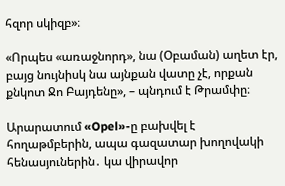հզոր սկիզբ»։

«Որպես «առաջնորդ», նա (Օբաման) աղետ էր, բայց նույնիսկ նա այնքան վատը չէ, որքան քնկոտ Ջո Բայդենը», – պնդում է Թրամփը։

Արարատում «Opel»-ը բախվել է հողաթմբերին, ապա գազատար խողովակի հենասյուներին․ կա վիրավոր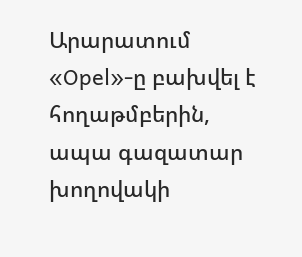Արարատում «Opel»-ը բախվել է հողաթմբերին, ապա գազատար խողովակի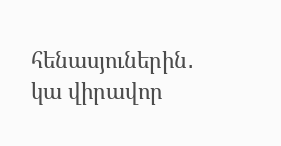հենասյուներին․ կա վիրավոր